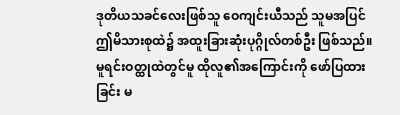ဒုတိယသခင်လေးဖြစ်သူ ဝေကျင်းယီသည် သူမအပြင် ဤမိသားစုထဲ၌ အထူးခြားဆုံးပုဂ္ဂိုလ်တစ်ဦး ဖြစ်သည်။
မူရင်းဝတ္ထုထဲတွင်မူ ထိုလူ၏အကြောင်းကို ဖော်ပြထားခြင်း မ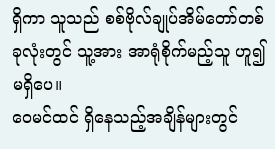ရှိကာ သူသည် စစ်ဗိုလ်ချုပ်အိမ်တော်တစ်ခုလုံးတွင် သူ့အား အာရုံစိုက်မည့်သူ ဟူ၍ မရှိပေ။
ဝေမင်ထင် ရှိနေသည့်အချိန်များတွင်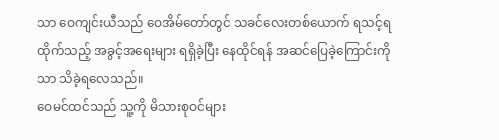သာ ဝေကျင်းယီသည် ဝေအိမ်တော်တွင် သခင်လေးတစ်ယောက် ရသင့်ရထိုက်သည့် အခွင့်အရေးများ ရရှိခဲ့ပြီး နေထိုင်ရန် အဆင်ပြေခဲ့ကြောင်းကိုသာ သိခဲ့ရလေသည်။
ဝေမင်ထင်သည် သူ့ကို မိသားစုဝင်များ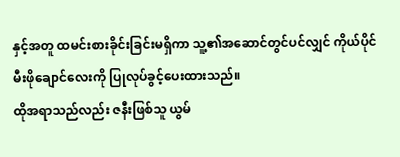နှင့်အတူ ထမင်းစားခိုင်းခြင်းမရှိကာ သူ့၏အဆောင်တွင်ပင်လျှင် ကိုယ်ပိုင်မီးဖိုချောင်လေးကို ပြုလုပ်ခွင့်ပေးထားသည်။
ထိုအရာသည်လည်း ဇနီးဖြစ်သူ ယွမ်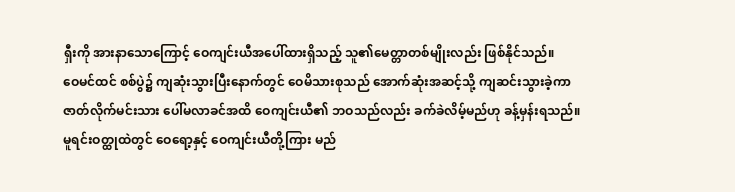ရှီးကို အားနာသောကြောင့် ဝေကျင်းယီအပေါ်ထားရှိသည့် သူ၏မေတ္တာတစ်မျိုးလည်း ဖြစ်နိုင်သည်။
ဝေမင်ထင် စစ်ပွဲ၌ ကျဆုံးသွားပြီးနောက်တွင် ဝေမိသားစုသည် အောက်ဆုံးအဆင့်သို့ ကျဆင်းသွားခဲ့ကာ ဇာတ်လိုက်မင်းသား ပေါ်မလာခင်အထိ ဝေကျင်းယီ၏ ဘဝသည်လည်း ခက်ခဲလိမ့်မည်ဟု ခန့်မှန်းရသည်။
မူရင်းဝတ္ထုထဲတွင် ဝေရော့နှင့် ဝေကျင်းယီတို့ကြား မည်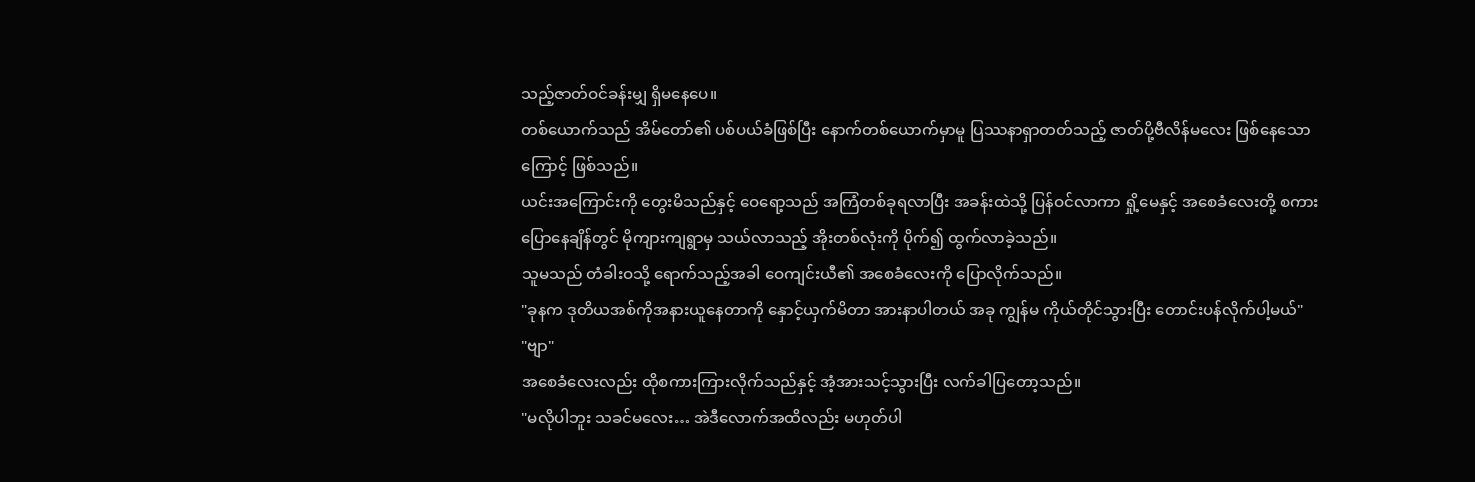သည့်ဇာတ်ဝင်ခန်းမျှ ရှိမနေပေ။
တစ်ယောက်သည် အိမ်တော်၏ ပစ်ပယ်ခံဖြစ်ပြီး နောက်တစ်ယောက်မှာမူ ပြဿနာရှာတတ်သည့် ဇာတ်ပို့ဗီလိန်မလေး ဖြစ်နေသောကြောင့် ဖြစ်သည်။
ယင်းအကြောင်းကို တွေးမိသည်နှင့် ဝေရော့သည် အကြံတစ်ခုရလာပြီး အခန်းထဲသို့ ပြန်ဝင်လာကာ ရှို့မေနှင့် အစေခံလေးတို့ စကားပြောနေချိန်တွင် မိုကျားကျရွာမှ သယ်လာသည့် အိုးတစ်လုံးကို ပိုက်၍ ထွက်လာခဲ့သည်။
သူမသည် တံခါးဝသို့ ရောက်သည့်အခါ ဝေကျင်းယီ၏ အစေခံလေးကို ပြောလိုက်သည်။
"ခုနက ဒုတိယအစ်ကိုအနားယူနေတာကို နှောင့်ယှက်မိတာ အားနာပါတယ် အခု ကျွန်မ ကိုယ်တိုင်သွားပြီး တောင်းပန်လိုက်ပါ့မယ်"
"ဗျာ"
အစေခံလေးလည်း ထိုစကားကြားလိုက်သည်နှင့် အံ့အားသင့်သွားပြီး လက်ခါပြတော့သည်။
"မလိုပါဘူး သခင်မလေး… အဲဒီလောက်အထိလည်း မဟုတ်ပါ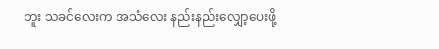ဘူး သခင်လေးက အသံလေး နည်းနည်းလျှော့ပေးဖို့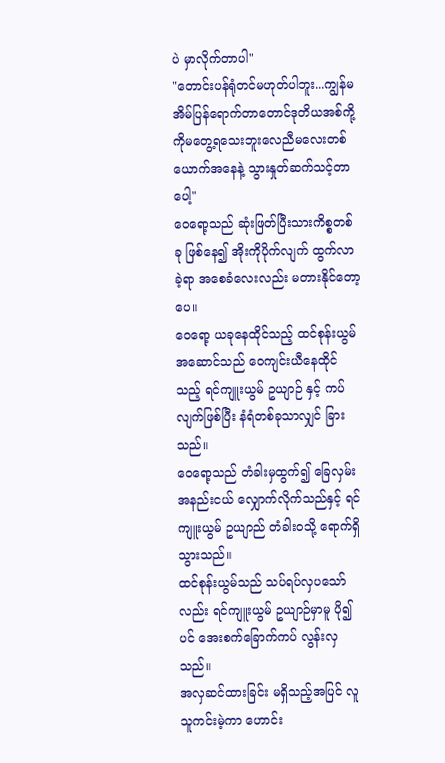ပဲ မှာလိုက်တာပါ"
"တောင်းပန်ရုံတင်မဟုတ်ပါဘူး...ကျွန်မအိမ်ပြန်ရောက်တာတောင်ဒုတိယအစ်ကို့ကိုမတွေ့ရသေးဘူးလေညီမလေးတစ်ယောက်အနေနဲ့ သွားနှုတ်ဆက်သင့်တာပေါ့"
ဝေရော့သည် ဆုံးဖြတ်ပြီးသားကိစ္စတစ်ခု ဖြစ်နေ၍ အိုးကိုပိုက်လျက် ထွက်လာခဲ့ရာ အစေခံလေးလည်း မတားနိုင်တော့ပေ။
ဝေရော့ ယခုနေထိုင်သည့် ထင်စုန်းယွမ် အဆောင်သည် ဝေကျင်းယီနေထိုင်သည့် ရင်ကျူးယွမ် ဥယျာဉ် နှင့် ကပ်လျက်ဖြစ်ပြီး နံရံတစ်ခုသာလျှင် ခြားသည်။
ဝေရော့သည် တံခါးမှထွက်၍ ခြေလှမ်းအနည်းငယ် လျှောက်လိုက်သည်နှင့် ရင်ကျူးယွမ် ဥယျာည် တံခါးဝသို့ ရောက်ရှိသွားသည်။
ထင်စုန်းယွမ်သည် သပ်ရပ်လှပသော်လည်း ရင်ကျူးယွမ် ဥယျာဉ်မှာမူ ပို၍ပင် အေးစက်ခြောက်ကပ် လွန်းလှသည်။
အလှဆင်ထားခြင်း မရှိသည့်အပြင် လူသူကင်းမဲ့ကာ ဟောင်း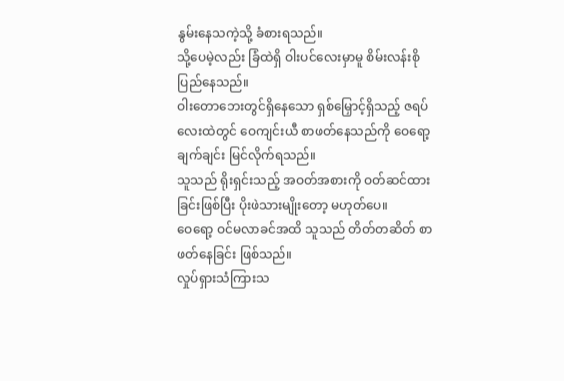နွမ်းနေသကဲ့သို့ ခံစားရသည်။
သို့ပေမဲ့လည်း ခြံထဲရှိ ဝါးပင်လေးမှာမူ စိမ်းလန်းစိုပြည်နေသည်။
ဝါးတောဘေးတွင်ရှိနေသော ရှစ်မြှောင့်ရှိသည့် ဇရပ်လေးထဲတွင် ဝေကျင်းယီ စာဖတ်နေသည်ကို ဝေရော့ ချက်ချင်း မြင်လိုက်ရသည်။
သူသည် ရိုးရှင်းသည့် အဝတ်အစားကို ဝတ်ဆင်ထားခြင်းဖြစ်ပြီး ပိုးဖဲသားမျိုးတော့ မဟုတ်ပေ။
ဝေရော့ ဝင်မလာခင်အထိ သူသည် တိတ်တဆိတ် စာဖတ်နေခြင်း ဖြစ်သည်။
လှုပ်ရှားသံကြားသ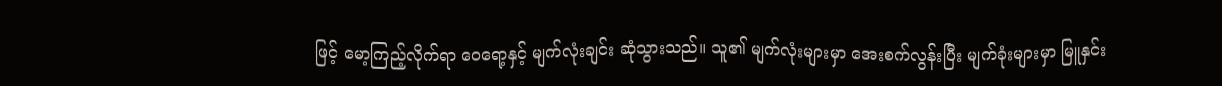ဖြင့် မော့ကြည့်လိုက်ရာ ဝေရော့နှင့် မျက်လုံးချင်း ဆုံသွားသည်။ သူ၏ မျက်လုံးများမှာ အေးစက်လွန်းပြီး မျက်ခုံးများမှာ မြူနှင်း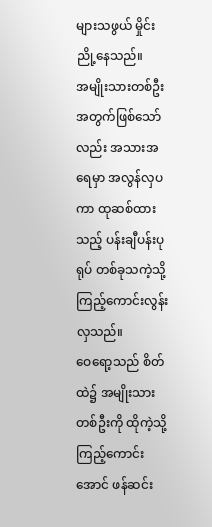များသဖွယ် မှိုင်းညို့နေသည်။
အမျိုးသားတစ်ဦးအတွက်ဖြစ်သော်လည်း အသားအရေမှာ အလွန်လှပကာ ထုဆစ်ထားသည့် ပန်းချီပန်းပုရုပ် တစ်ခုသကဲ့သို့ ကြည့်ကောင်းလွန်းလှသည်။
ဝေရော့သည် စိတ်ထဲ၌ အမျိုးသားတစ်ဦးကို ထိုကဲ့သို့ ကြည့်ကောင်းအောင် ဖန်ဆင်း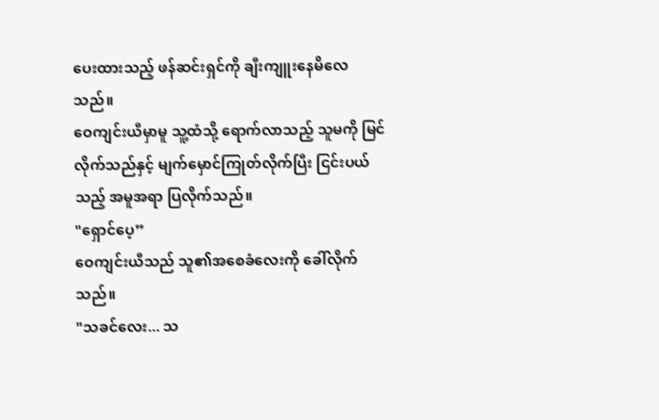ပေးထားသည့် ဖန်ဆင်းရှင်ကို ချီးကျူးနေမိလေသည်။
ဝေကျင်းယီမှာမူ သူ့ထံသို့ ရောက်လာသည့် သူမကို မြင်လိုက်သည်နှင့် မျက်မှောင်ကြုတ်လိုက်ပြီး ငြင်းပယ်သည့် အမူအရာ ပြလိုက်သည်။
"ရှောင်ပေ့”
ဝေကျင်းယီသည် သူ၏အစေခံလေးကို ခေါ်လိုက်သည်။
"သခင်လေး... သ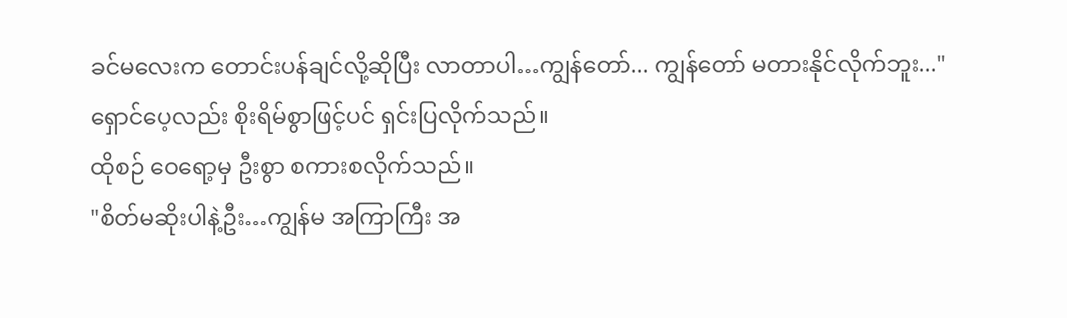ခင်မလေးက တောင်းပန်ချင်လို့ဆိုပြီး လာတာပါ…ကျွန်တော်... ကျွန်တော် မတားနိုင်လိုက်ဘူး..."
ရှောင်ပေ့လည်း စိုးရိမ်စွာဖြင့်ပင် ရှင်းပြလိုက်သည်။
ထိုစဉ် ဝေရော့မှ ဦးစွာ စကားစလိုက်သည်။
"စိတ်မဆိုးပါနဲ့ဦး…ကျွန်မ အကြာကြီး အ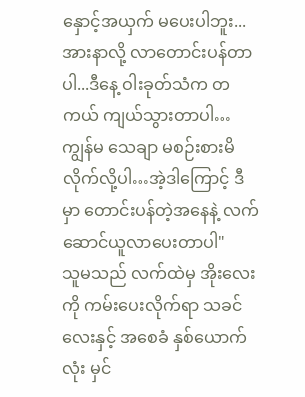နှောင့်အယှက် မပေးပါဘူး...အားနာလို့ လာတောင်းပန်တာပါ...ဒီနေ့ ဝါးခုတ်သံက တကယ် ကျယ်သွားတာပါ…ကျွန်မ သေချာ မစဉ်းစားမိလိုက်လို့ပါ…အဲ့ဒါကြောင့် ဒီမှာ တောင်းပန်တဲ့အနေနဲ့ လက်ဆောင်ယူလာပေးတာပါ"
သူမသည် လက်ထဲမှ အိုးလေးကို ကမ်းပေးလိုက်ရာ သခင်လေးနှင့် အစေခံ နှစ်ယောက်လုံး မှင်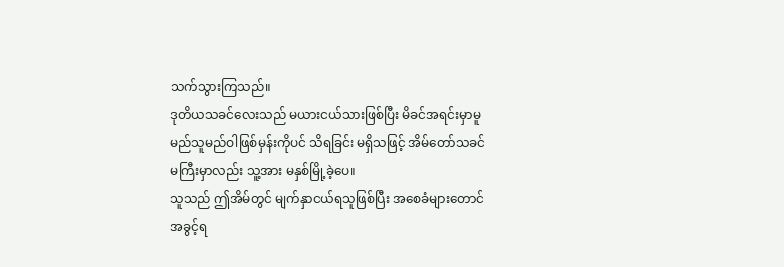သက်သွားကြသည်။
ဒုတိယသခင်လေးသည် မယားငယ်သားဖြစ်ပြီး မိခင်အရင်းမှာမူ မည်သူမည်ဝါဖြစ်မှန်းကိုပင် သိရခြင်း မရှိသဖြင့် အိမ်တော်သခင်မကြီးမှာလည်း သူ့အား မနှစ်မြို့ခဲ့ပေ။
သူသည် ဤအိမ်တွင် မျက်နှာငယ်ရသူဖြစ်ပြီး အစေခံများတောင် အခွင့်ရ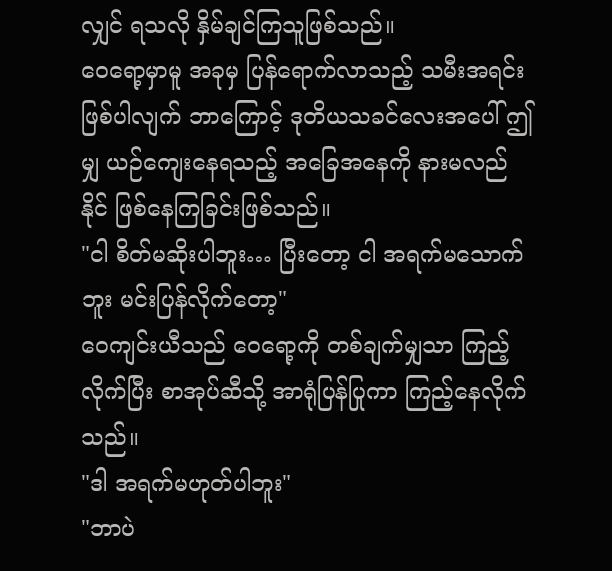လျှင် ရသလို နှိမ်ချင်ကြသူဖြစ်သည်။
ဝေရော့မှာမူ အခုမှ ပြန်ရောက်လာသည့် သမီးအရင်း ဖြစ်ပါလျက် ဘာကြောင့် ဒုတိယသခင်လေးအပေါ် ဤမျှ ယဉ်ကျေးနေရသည့် အခြေအနေကို နားမလည်နိုင် ဖြစ်နေကြခြင်းဖြစ်သည်။
"ငါ စိတ်မဆိုးပါဘူး… ပြီးတော့ ငါ အရက်မသောက်ဘူး မင်းပြန်လိုက်တော့"
ဝေကျင်းယီသည် ဝေရော့ကို တစ်ချက်မျှသာ ကြည့်လိုက်ပြီး စာအုပ်ဆီသို့ အာရုံပြန်ပြုကာ ကြည့်နေလိုက်သည်။
"ဒါ အရက်မဟုတ်ပါဘူး"
"ဘာပဲ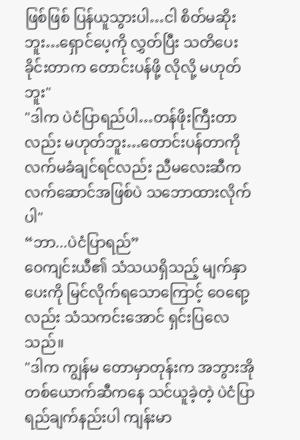ဖြစ်ဖြစ် ပြန်ယူသွားပါ…ငါ စိတ်မဆိုးဘူး…ရှောင်ပေ့ကို လွှတ်ပြီး သတိပေးခိုင်းတာက တောင်းပန်ဖို့ လိုလို့ မဟုတ်ဘူး"
"ဒါက ပဲငံပြာရည်ပါ…တန်ဖိုးကြီးတာလည်း မဟုတ်ဘူး…တောင်းပန်တာကို လက်မခံချင်ရင်လည်း ညီမလေးဆီက လက်ဆောင်အဖြစ်ပဲ သဘောထားလိုက်ပါ"
“ဘာ...ပဲငံပြာရည်”
ဝေကျင်းယီ၏ သံသယရှိသည့် မျက်နှာပေးကို မြင်လိုက်ရသောကြောင့် ဝေရော့လည်း သံသကင်းအောင် ရှင်းပြလေသည်။
"ဒါက ကျွန်မ တောမှာတုန်းက အဘွားအိုတစ်ယောက်ဆီကနေ သင်ယူခဲ့တဲ့ ပဲငံပြာရည်ချက်နည်းပါ ကျန်းမာ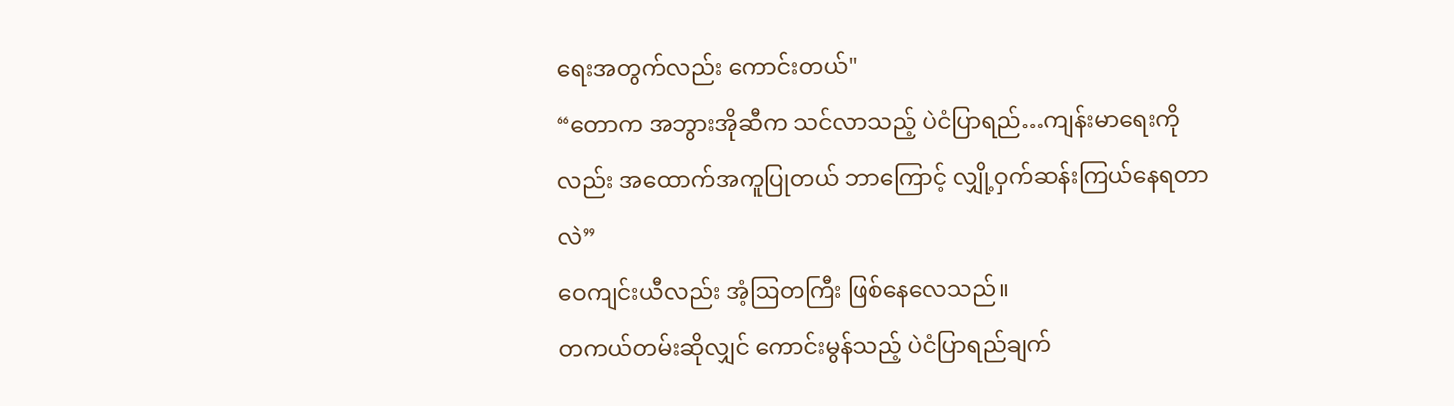ရေးအတွက်လည်း ကောင်းတယ်"
“တောက အဘွားအိုဆီက သင်လာသည့် ပဲငံပြာရည်…ကျန်းမာရေးကိုလည်း အထောက်အကူပြုတယ် ဘာကြောင့် လျှို့ဝှက်ဆန်းကြယ်နေရတာလဲ”
ဝေကျင်းယီလည်း အံ့ဩတကြီး ဖြစ်နေလေသည်။
တကယ်တမ်းဆိုလျှင် ကောင်းမွန်သည့် ပဲငံပြာရည်ချက်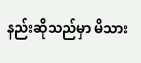နည်းဆိုသည်မှာ မိသား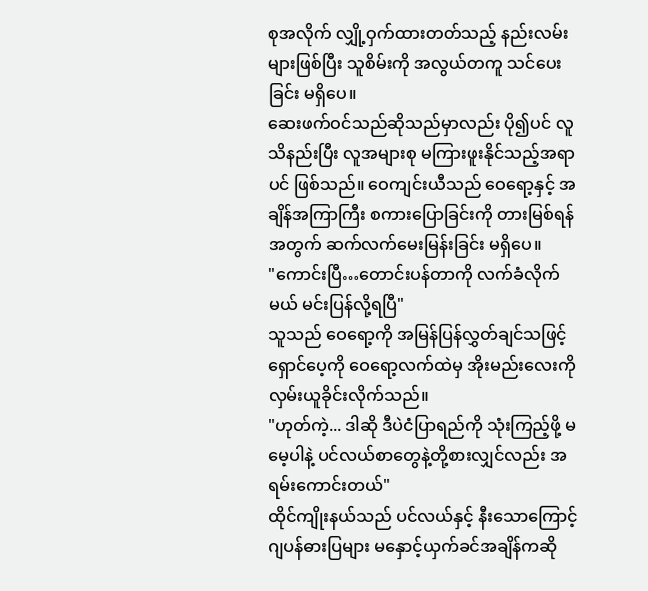စုအလိုက် လျှို့ဝှက်ထားတတ်သည့် နည်းလမ်းများဖြစ်ပြီး သူစိမ်းကို အလွယ်တကူ သင်ပေးခြင်း မရှိပေ။
ဆေးဖက်ဝင်သည်ဆိုသည်မှာလည်း ပို၍ပင် လူသိနည်းပြီး လူအများစု မကြားဖူးနိုင်သည့်အရာပင် ဖြစ်သည်။ ဝေကျင်းယီသည် ဝေရော့နှင့် အချိန်အကြာကြီး စကားပြောခြင်းကို တားမြစ်ရန်အတွက် ဆက်လက်မေးမြန်းခြင်း မရှိပေ။
"ကောင်းပြီ…တောင်းပန်တာကို လက်ခံလိုက်မယ် မင်းပြန်လို့ရပြီ"
သူသည် ဝေရော့ကို အမြန်ပြန်လွှတ်ချင်သဖြင့် ရှောင်ပေ့ကို ဝေရော့လက်ထဲမှ အိုးမည်းလေးကို လှမ်းယူခိုင်းလိုက်သည်။
"ဟုတ်ကဲ့... ဒါဆို ဒီပဲငံပြာရည်ကို သုံးကြည့်ဖို့ မမေ့ပါနဲ့ ပင်လယ်စာတွေနဲ့တို့စားလျှင်လည်း အရမ်းကောင်းတယ်"
ထိုင်ကျိုးနယ်သည် ပင်လယ်နှင့် နီးသောကြောင့် ဂျပန်ဓားပြများ မနှောင့်ယှက်ခင်အချိန်ကဆို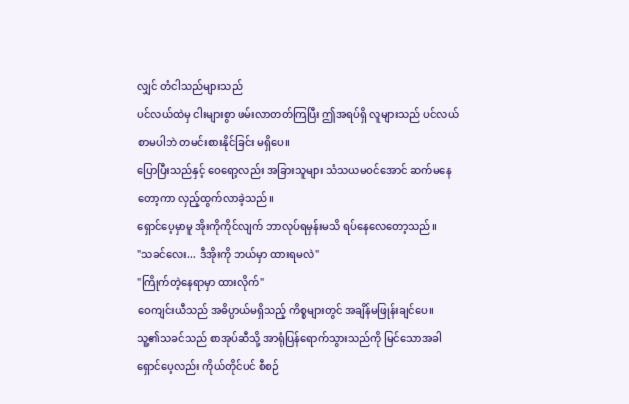လျှင် တံငါသည်များသည်
ပင်လယ်ထဲမှ ငါးများစွာ ဖမ်းလာတတ်ကြပြီး ဤအရပ်ရှိ လူများသည် ပင်လယ်စာမပါဘဲ တမင်းစားနိုင်ခြင်း မရှိပေ။
ပြောပြီးသည်နှင့် ဝေရော့လည်း အခြားသူများ သံသယမဝင်အောင် ဆက်မနေတော့ကာ လှည့်ထွက်လာခဲ့သည်။
ရှောင်ပေ့မှာမူ အိုးကိုကိုင်လျက် ဘာလုပ်ရမှန်းမသိ ရပ်နေလေတော့သည်။
"သခင်လေး... ဒီအိုးကို ဘယ်မှာ ထားရမလဲ"
"ကြိုက်တဲ့နေရာမှာ ထားလိုက်"
ဝေကျင်းယီသည် အဓိပ္ပာယ်မရှိသည့် ကိစ္စများတွင် အချိန်မဖြုန်းချင်ပေ။
သူ့၏သခင်သည် စာအုပ်ဆီသို့ အာရုံပြန်ရောက်သွားသည်ကို မြင်သောအခါ ရှောင်ပေ့လည်း ကိုယ်တိုင်ပင် စီစဉ်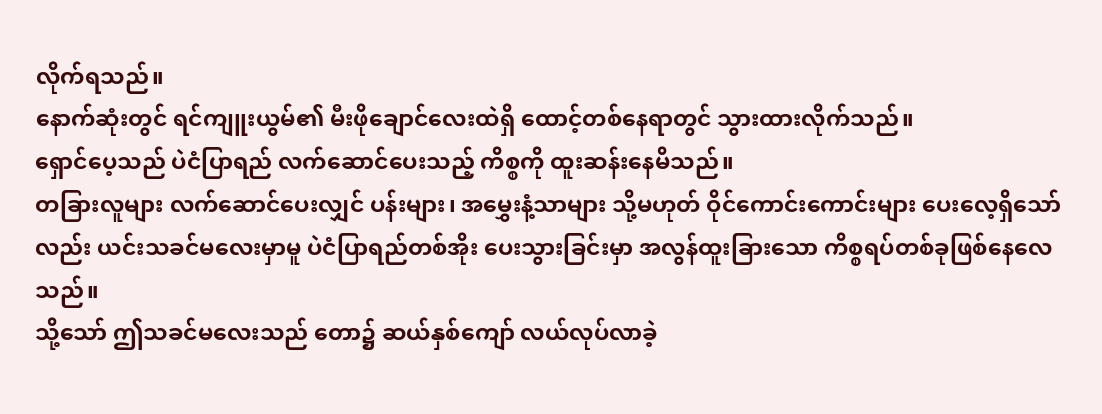လိုက်ရသည်။
နောက်ဆုံးတွင် ရင်ကျူးယွမ်၏ မီးဖိုချောင်လေးထဲရှိ ထောင့်တစ်နေရာတွင် သွားထားလိုက်သည်။
ရှောင်ပေ့သည် ပဲငံပြာရည် လက်ဆောင်ပေးသည့် ကိစ္စကို ထူးဆန်းနေမိသည်။
တခြားလူများ လက်ဆောင်ပေးလျှင် ပန်းများ၊ အမွှေးနံ့သာများ သို့မဟုတ် ဝိုင်ကောင်းကောင်းများ ပေးလေ့ရှိသော်လည်း ယင်းသခင်မလေးမှာမူ ပဲငံပြာရည်တစ်အိုး ပေးသွားခြင်းမှာ အလွန်ထူးခြားသော ကိစ္စရပ်တစ်ခုဖြစ်နေလေသည်။
သို့သော် ဤသခင်မလေးသည် တော၌ ဆယ်နှစ်ကျော် လယ်လုပ်လာခဲ့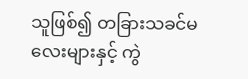သူဖြစ်၍ တခြားသခင်မလေးများနှင့် ကွဲ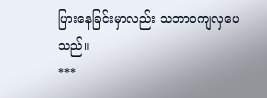ပြားနေခြင်းမှာလည်း သဘာဝကျလှပေသည်။
***